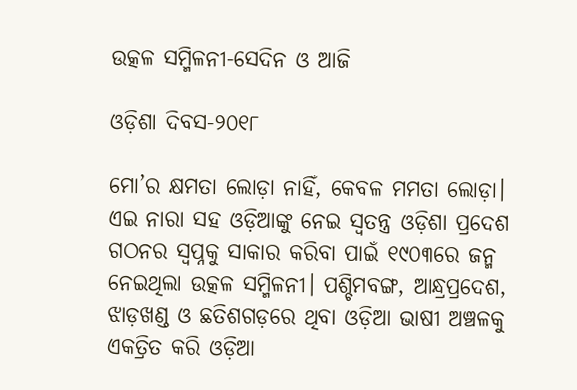ଉତ୍କଳ ସମ୍ମିଳନୀ-ସେଦିନ ଓ ଆଜି

ଓଡ଼ିଶା ଦିବସ-୨୦୧୮

ମୋ’ର କ୍ଷମତା ଲୋଡ଼ା ନାହିଁ, କେବଳ ମମତା ଲୋଡ଼ା। ଏଇ ନାରା ସହ ଓଡ଼ିଆଙ୍କୁ ନେଇ ସ୍ୱତନ୍ତ୍ର ଓଡ଼ିଶା ପ୍ରଦେଶ ଗଠନର ସ୍ୱପ୍ନକୁ ସାକାର କରିବା ପାଇଁ ୧୯୦୩ରେ ଜନ୍ମ ନେଇଥିଲା ଉତ୍କଳ ସମ୍ମିଳନୀ। ପଶ୍ଚିମବଙ୍ଗ, ଆନ୍ଧ୍ରପ୍ରଦେଶ, ଝାଡ଼ଖଣ୍ଡ ଓ ଛତିଶଗଡ଼ରେ ଥିବା ଓଡ଼ିଆ ଭାଷୀ ଅଞ୍ଚଳକୁ ଏକତ୍ରିତ କରି ଓଡ଼ିଆ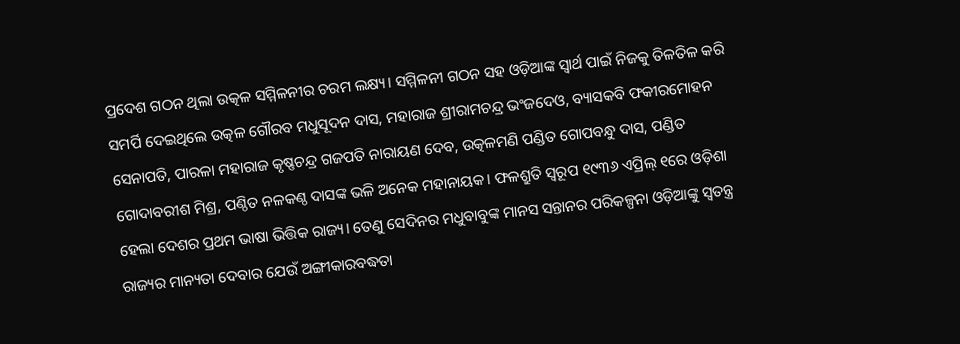ପ୍ରଦେଶ ଗଠନ ଥିଲା ଉତ୍କଳ ସମ୍ମିଳନୀର ଚରମ ଲକ୍ଷ୍ୟ। ସମ୍ମିଳନୀ ଗଠନ ସହ ଓଡ଼ିଆଙ୍କ ସ୍ୱାର୍ଥ ପାଇଁ ନିଜକୁ ତିଳତିଳ କରି ସମର୍ପି ଦେଇଥିଲେ ଉତ୍କଳ ଗୌରବ ମଧୁସୂଦନ ଦାସ, ମହାରାଜ ଶ୍ରୀରାମଚନ୍ଦ୍ର ଭଂଜଦେଓ, ବ୍ୟାସକବି ଫକୀରମୋହନ ସେନାପତି, ପାରଳା ମହାରାଜ କୃଷ୍ଣଚନ୍ଦ୍ର ଗଜପତି ନାରାୟଣ ଦେବ, ଉତ୍କଳମଣି ପଣ୍ଡିତ ଗୋପବନ୍ଧୁ ଦାସ, ପଣ୍ଡିତ ଗୋଦାବରୀଶ ମିଶ୍ର, ପଣ୍ଠିତ ନଳକଣ୍ଠ ଦାସଙ୍କ ଭଳି ଅନେକ ମହାନାୟକ। ଫଳଶ୍ରୁତି ସ୍ୱରୂପ ୧୯୩୬ ଏପ୍ରିଲ୍‌ ୧ରେ ଓଡ଼ିଶା ହେଲା ଦେଶର ପ୍ରଥମ ଭାଷା ଭିତ୍ତିକ ରାଜ୍ୟ। ତେଣୁ ସେଦିନର ମଧୁବାବୁଙ୍କ ମାନସ ସନ୍ତାନର ପରିକଳ୍ପନା ଓଡ଼ିଆଙ୍କୁ ସ୍ୱତନ୍ତ୍ର ରାଜ୍ୟର ମାନ୍ୟତା ଦେବାର ଯେଉଁ ଅଙ୍ଗୀକାରବଦ୍ଧତା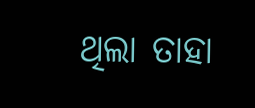ଥିଲା ତାହା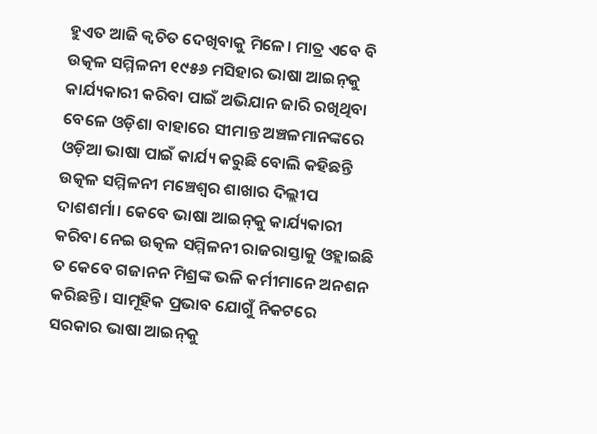ହୁଏତ ଆଜି କ୍ୱଚିତ ଦେଖିବାକୁ ମିଳେ। ମାତ୍ର ଏବେ ବି ଉତ୍କଳ ସମ୍ମିଳନୀ ୧୯୫୬ ମସିହାର ଭାଷା ଆଇନ୍‌କୁ କାର୍ଯ୍ୟକାରୀ କରିବା ପାଇଁ ଅଭିଯାନ ଜାରି ରଖିଥିବା ବେଳେ ଓଡ଼ିଶା ବାହାରେ ସୀମାନ୍ତ ଅଞ୍ଚଳମାନଙ୍କରେ ଓଡ଼ିଆ ଭାଷା ପାଇଁ କାର୍ଯ୍ୟ କରୁଛି ବୋଲି କହିଛନ୍ତି ଉତ୍କଳ ସମ୍ମିଳନୀ ମଞ୍ଚେଶ୍ୱର ଶାଖାର ଦିଲ୍ଲୀପ ଦାଶଶର୍ମା। କେବେ ଭାଷା ଆଇନ୍‌କୁ କାର୍ଯ୍ୟକାରୀ କରିବା ନେଇ ଉତ୍କଳ ସମ୍ମିଳନୀ ରାଜରାସ୍ତାକୁ ଓହ୍ଲାଇଛି ତ କେବେ ଗଜାନନ ମିଶ୍ରଙ୍କ ଭଳି କର୍ମୀମାନେ ଅନଶନ କରିଛନ୍ତି। ସାମୂହିକ ପ୍ରଭାବ ଯୋଗୁଁ ନିକଟରେ ସରକାର ଭାଷା ଆଇନ୍‌କୁ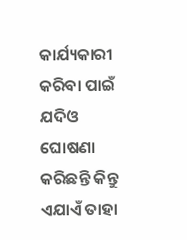କାର୍ଯ୍ୟକାରୀ କରିବା ପାଇଁ ଯଦିଓ ଘୋଷଣା କରିଛନ୍ତି କିନ୍ତୁ ଏଯାଏଁ ତାହା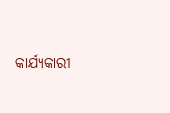କାର୍ଯ୍ୟକାରୀ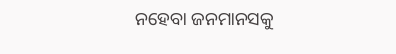ନହେବା ଜନମାନସକୁ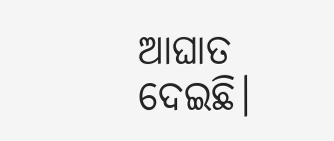ଆଘାତ ଦେଇଛି।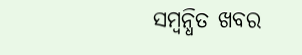ସମ୍ବନ୍ଧିତ ଖବର